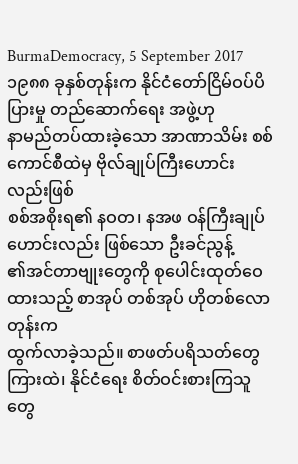BurmaDemocracy, 5 September 2017
၁၉၈၈ ခုနှစ်တုန်းက နိုင်ငံတော်ငြိမ်ဝပ်ပိပြားမှု တည်ဆောက်ရေး အဖွဲ့ဟု
နာမည်တပ်ထားခဲ့သော အာဏာသိမ်း စစ်ကောင်စီထဲမှ ဗိုလ်ချုပ်ကြီးဟောင်းလည်းဖြစ်
စစ်အစိုးရ၏ နဝတ၊ နအဖ ဝန်ကြီးချုပ်ဟောင်းလည်း ဖြစ်သော ဦးခင်ညွန့်
၏အင်တာဗျုးတွေကို စုပေါင်းထုတ်ဝေထားသည့် စာအုပ် တစ်အုပ် ဟိုတစ်လောတုန်းက
ထွက်လာခဲ့သည်။ စာဖတ်ပရိသတ်တွေကြားထဲ၊ နိုင်ငံရေး စိတ်ဝင်းစားကြသူတွေ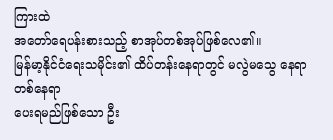ကြားထဲ
အတော်ရေပန်းစားသည့် စာအုပ်တစ်အုပ်ဖြစ်လေ၏။
မြန်မာ့နိုင်ငံရေးသမိုင်း၏ ထိပ်တန်းနေရာတွင် မလွဲမသွေ နေရာတစ်နေရာ
ပေးရမည်ဖြစ်သော ဦး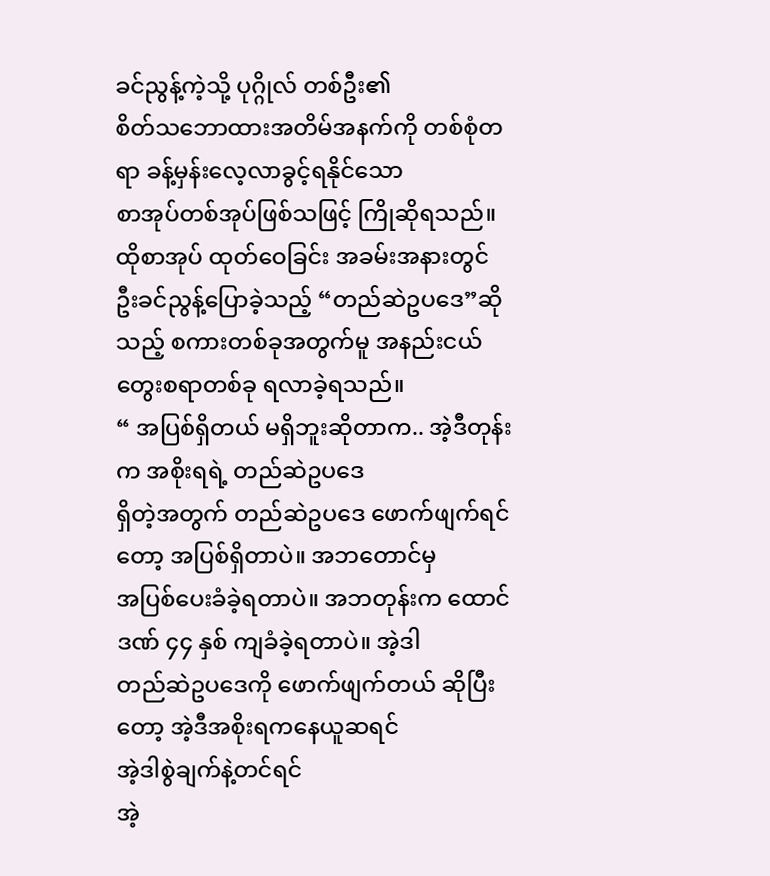ခင်ညွန့်ကဲ့သို့ ပုဂ္ဂိုလ် တစ်ဦး၏
စိတ်သဘောထားအတိမ်အနက်ကို တစ်စုံတရာ ခန့်မှန်းလေ့လာခွင့်ရနိုင်သော
စာအုပ်တစ်အုပ်ဖြစ်သဖြင့် ကြိုဆိုရသည်။
ထိုစာအုပ် ထုတ်ဝေခြင်း အခမ်းအနားတွင် ဦးခင်ညွန့်ပြောခဲ့သည့် “တည်ဆဲဥပဒေ”ဆိုသည့် စကားတစ်ခုအတွက်မူ အနည်းငယ် တွေးစရာတစ်ခု ရလာခဲ့ရသည်။
“ အပြစ်ရှိတယ် မရှိဘူးဆိုတာက.. အဲ့ဒီတုန်းက အစိုးရရဲ့ တည်ဆဲဥပဒေ
ရှိတဲ့အတွက် တည်ဆဲဥပဒေ ဖောက်ဖျက်ရင်တော့ အပြစ်ရှိတာပဲ။ အဘတောင်မှ
အပြစ်ပေးခံခဲ့ရတာပဲ။ အဘတုန်းက ထောင်ဒဏ် ၄၄ နှစ် ကျခံခဲ့ရတာပဲ။ အဲ့ဒါ
တည်ဆဲဥပဒေကို ဖောက်ဖျက်တယ် ဆိုပြီးတော့ အဲ့ဒီအစိုးရကနေယူဆရင်
အဲ့ဒါစွဲချက်နဲ့တင်ရင်
အဲ့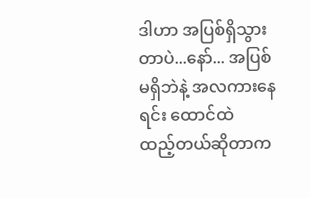ဒါဟာ အပြစ်ရှိသွားတာပဲ...နော်... အပြစ်မရှိဘဲနဲ့ အလကားနေရင်း ထောင်ထဲ
ထည့်တယ်ဆိုတာက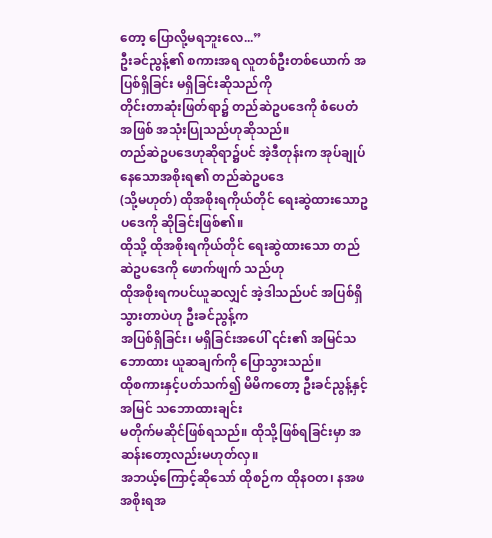တော့ ပြောလို့မရဘူးလေ...”
ဦးခင်ညွန့်၏ စကားအရ လူတစ်ဦးတစ်ယောက် အပြစ်ရှိခြင်း မရှိခြင်းဆိုသည်ကို
တိုင်းတာဆုံးဖြတ်ရာ၌ တည်ဆဲဥပဒေကို စံပေတံအဖြစ် အသုံးပြုသည်ဟုဆိုသည်။
တည်ဆဲဥပဒေဟုဆိုရာ၌ပင် အဲ့ဒီတုန်းက အုပ်ချုပ်နေသောအစိုးရ၏ တည်ဆဲဥပဒေ
(သို့မဟုတ်) ထိုအစိုးရကိုယ်တိုင် ရေးဆွဲထားသောဥပဒေကို ဆိုခြင်းဖြစ်၏။
ထိုသို့ ထိုအစိုးရကိုယ်တိုင် ရေးဆွဲထားသော တည်ဆဲဥပဒေကို ဖောက်ဖျက် သည်ဟု
ထိုအစိုးရကပင်ယူဆလျှင် အဲ့ဒါသည်ပင် အပြစ်ရှိသွားတာပဲဟု ဦးခင်ညွန့်က
အပြစ်ရှိခြင်း၊ မရှိခြင်းအပေါ် ၎င်း၏ အမြင်သဘောထား ယူဆချက်ကို ပြောသွားသည်။
ထိုစကားနှင့်ပတ်သက်၍ မိမိကတော့ ဦးခင်ညွန့်နှင့် အမြင် သဘောထားချင်း
မတိုက်မဆိုင်ဖြစ်ရသည်။ ထိုသို့ဖြစ်ရခြင်းမှာ အဆန်းတော့လည်းမဟုတ်လှ။
အဘယ့်ကြောင့်ဆိုသော် ထိုစဉ်က ထိုနဝတ၊ နအဖအစိုးရအ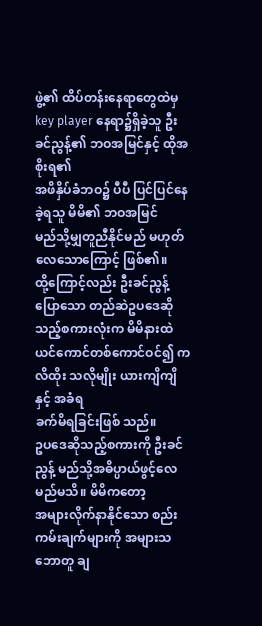ဖွဲ့၏ ထိပ်တန်းနေရာတွေထဲမှ
key player နေရာ၌ရှိခဲ့သူ ဦးခင်ညွန့်၏ ဘဝအမြင်နှင့် ထိုအစိုးရ၏
အဖိနှိပ်ခံဘဝ၌ ပီပီ ပြင်ပြင်နေခဲ့ရသူ မိမိ၏ ဘဝအမြင်
မည်သို့မျှတူညီနိုင်မည် မဟုတ်လေသောကြောင့် ဖြစ်၏။
ထို့ကြောင့်လည်း ဦးခင်ညွန့်ပြောသော တည်ဆဲဥပဒေဆို သည့်စကားလုံးက မိမိနားထဲ
ယင်ကောင်တစ်ကောင်ဝင်၍ ကလိထိုး သလိုမျိုး ယားကျိကျိနှင့် အခံရ
ခက်မိရခြင်းဖြစ် သည်။
ဥပဒေဆိုသည့်စကားကို ဦးခင်ညွန့် မည်သို့အဓိပ္ပာယ်ဖွင့်လေမည်မသိ။ မိမိကတော့
အများလိုက်နာနိုင်သော စည်းကမ်းချက်များကို အများသဘောတူ ချ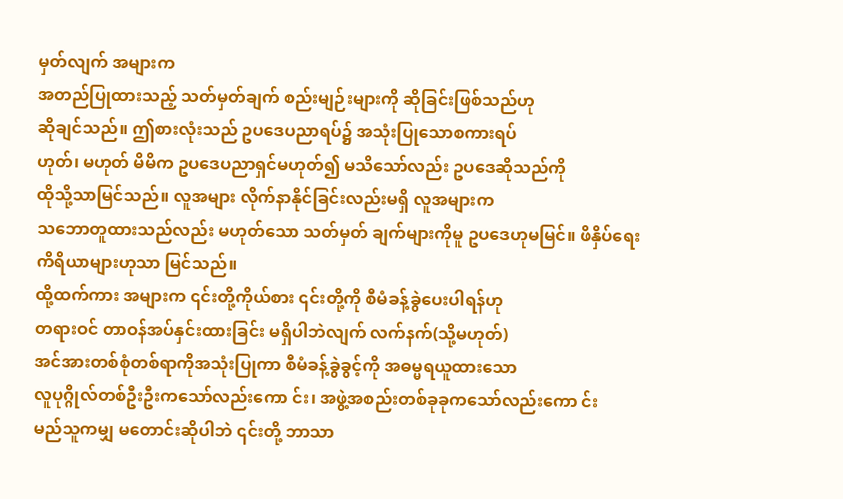မှတ်လျက် အများက
အတည်ပြုထားသည့် သတ်မှတ်ချက် စည်းမျဉ်းများကို ဆိုခြင်းဖြစ်သည်ဟု
ဆိုချင်သည်။ ဤစားလုံးသည် ဥပဒေပညာရပ်၌ အသုံးပြုသောစကားရပ်
ဟုတ်၊ မဟုတ် မိမိက ဥပဒေပညာရှင်မဟုတ်၍ မသိသော်လည်း ဥပဒေဆိုသည်ကို
ထိုသို့သာမြင်သည်။ လူအများ လိုက်နာနိုင်ခြင်းလည်းမရှိ လူအများက
သဘောတူထားသည်လည်း မဟုတ်သော သတ်မှတ် ချက်များကိုမူ ဥပဒေဟုမမြင်။ ဖိနှိပ်ရေး
ကိရိယာများဟုသာ မြင်သည်။
ထို့ထက်ကား အများက ၎င်းတို့ကိုယ်စား ၎င်းတို့ကို စီမံခန့်ခွဲပေးပါရန်ဟု
တရားဝင် တာဝန်အပ်နှင်းထားခြင်း မရှိပါဘဲလျက် လက်နက်(သို့မဟုတ်)
အင်အားတစ်စုံတစ်ရာကိုအသုံးပြုကာ စီမံခန့်ခွဲခွင့်ကို အဓမ္မရယူထားသော
လူပုဂ္ဂိုလ်တစ်ဦးဦးကသော်လည်းကော င်း၊ အဖွဲ့အစည်းတစ်ခုခုကသော်လည်းကော င်း
မည်သူကမျှ မတောင်းဆိုပါဘဲ ၎င်းတို့ ဘာသာ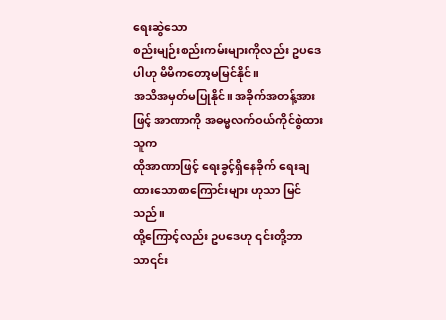ရေးဆွဲသော
စည်းမျဉ်းစည်းကမ်းများကိုလည်း ဥပဒေပါဟု မိမိကတော့မမြင်နိုင်။
အသိအမှတ်မပြုနိုင်။ အခိုက်အတန့်အားဖြင့် အာဏာကို အဓမ္မလက်ဝယ်ကိုင်စွဲထားသူက
ထိုအာဏာဖြင့် ရေးခွင့်ရှိနေခိုက် ရေးချထားသောစာကြောင်းများ ဟုသာ မြင်သည်။
ထို့ကြောင့်လည်း ဥပဒေဟု ၎င်းတို့ဘာသာ၎င်း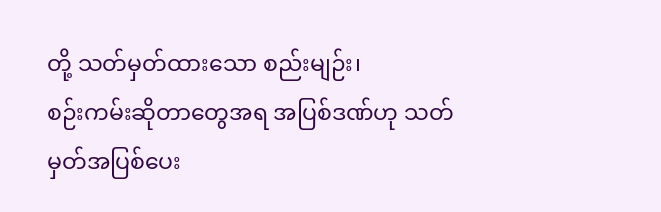တို့ သတ်မှတ်ထားသော စည်းမျဉ်း၊
စဉ်းကမ်းဆိုတာတွေအရ အပြစ်ဒဏ်ဟု သတ်မှတ်အပြစ်ပေး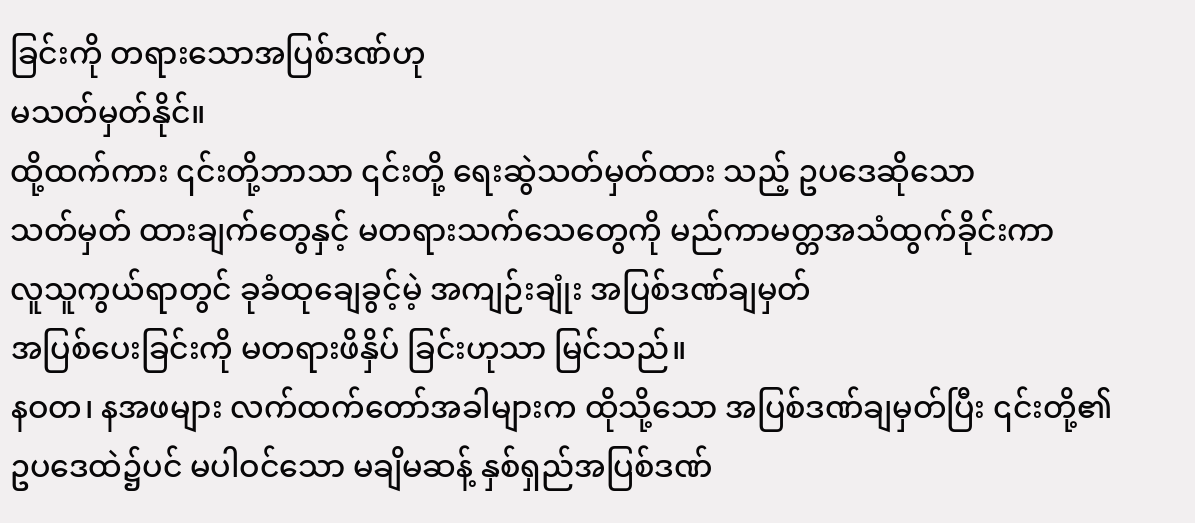ခြင်းကို တရားသောအပြစ်ဒဏ်ဟု
မသတ်မှတ်နိုင်။
ထို့ထက်ကား ၎င်းတို့ဘာသာ ၎င်းတို့ ရေးဆွဲသတ်မှတ်ထား သည့် ဥပဒေဆိုသော
သတ်မှတ် ထားချက်တွေနှင့် မတရားသက်သေတွေကို မည်ကာမတ္တအသံထွက်ခိုင်းကာ
လူသူကွယ်ရာတွင် ခုခံထုချေခွင့်မဲ့ အကျဉ်းချုံး အပြစ်ဒဏ်ချမှတ်
အပြစ်ပေးခြင်းကို မတရားဖိနှိပ် ခြင်းဟုသာ မြင်သည်။
နဝတ၊ နအဖများ လက်ထက်တော်အခါများက ထိုသို့သော အပြစ်ဒဏ်ချမှတ်ပြီး ၎င်းတို့၏
ဥပဒေထဲ၌ပင် မပါဝင်သော မချိမဆန့် နှစ်ရှည်အပြစ်ဒဏ်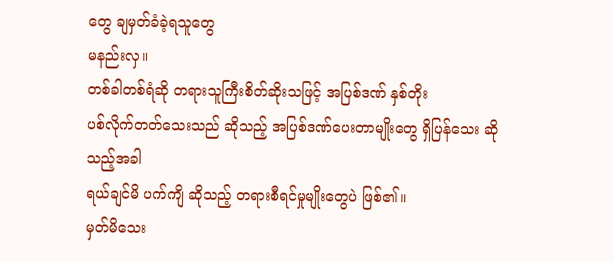တွေ ချမှတ်ခံခဲ့ရသူတွေ
မနည်းလှ။
တစ်ခါတစ်ရံဆို တရားသူကြီးစိတ်ဆိုးသဖြင့် အပြစ်ဒဏ် နှစ်တိုး
ပစ်လိုက်တတ်သေးသည် ဆိုသည့် အပြစ်ဒဏ်ပေးတာမျိုးတွေ ရှိပြန်သေး ဆိုသည့်အခါ
ရယ်ချင်မိ ပက်ကျိ ဆိုသည့် တရားစီရင်မှုမျိုးတွေပဲ ဖြစ်၏။
မှတ်မိသေး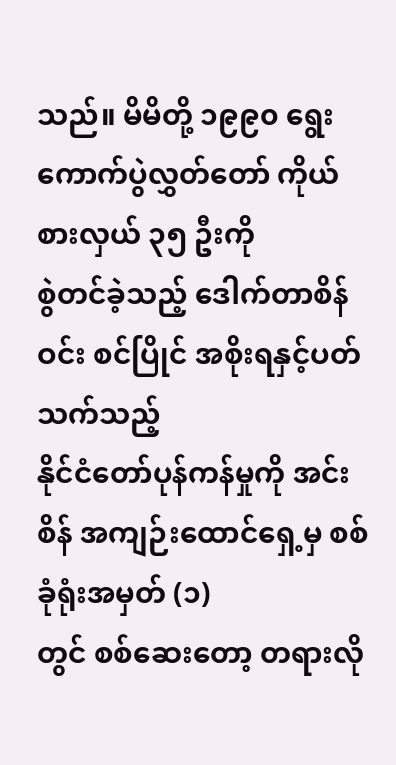သည်။ မိမိတို့ ၁၉၉၀ ရွေးကောက်ပွဲလွှတ်တော် ကိုယ်စားလှယ် ၃၅ ဦးကို
စွဲတင်ခဲ့သည့် ဒေါက်တာစိန်ဝင်း စင်ပြိုင် အစိုးရနှင့်ပတ်သက်သည့်
နိုင်ငံတော်ပုန်ကန်မှုကို အင်းစိန် အကျဉ်းထောင်ရှေ့မှ စစ်ခုံရုံးအမှတ် (၁)
တွင် စစ်ဆေးတော့ တရားလို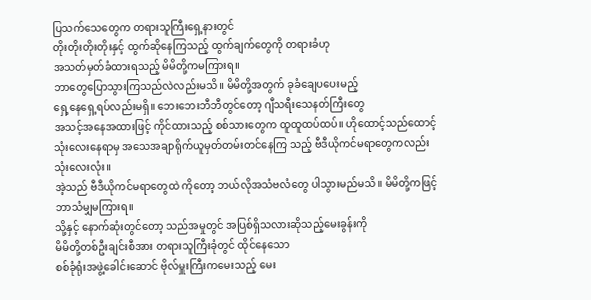ပြသက်သေတွေက တရားသူကြီးရှေ့နားတွင်
တိုးတိုးတိုးတိုးနှင့် ထွက်ဆိုနေကြသည့် ထွက်ချက်တွေကို တရားခံဟု
အသတ်မှတ်ခံထားရသည့် မိမိတို့ကမကြားရ။
ဘာတွေပြောသွားကြသည်လဲလည်းမသိ။ မိမိတို့အတွက် ခုခံချေပပေးမည့်
ရှေ့နေရှေ့ရပ်လည်းမရှိ။ ဘေးဘေးဘီဘီတွင်တော့ ဂျီသရီးသေနတ်ကြီးတွေ
အသင့်အနေအထားဖြင့် ကိုင်ထားသည့် စစ်သားတွေက ထူထူထပ်ထပ်။ ဟိုထောင့်သည်ထောင့်
သုံးလေးနေရာမှ အသေအချာရိုက်ယူမှတ်တမ်းတင်နေကြ သည့် ဗီဒီယိုကင်မရာတွေကလည်း
သုံးလေးလုံး။
အဲ့သည် ဗီဒီယိုကင်မရာတွေထဲ ကိုတော့ ဘယ်လိုအသံဗလံတွေ ပါသွားမည်မသိ။ မိမိတို့ကဖြင့် ဘာသံမျှမကြားရ။
သို့နှင့် နောက်ဆုံးတွင်တော့ သည်အမှုတွင် အပြစ်ရှိသလားဆိုသည့်မေးခွန်းကို
မိမိတို့တစ်ဦးချင်းစီအား တရားသူကြီးခုံတွင် ထိုင်နေသော
စစ်ခုံရုံးအဖွဲ့ခေါင်းဆောင် ဗိုလ်မှူးကြီးကမေးသည့် မေး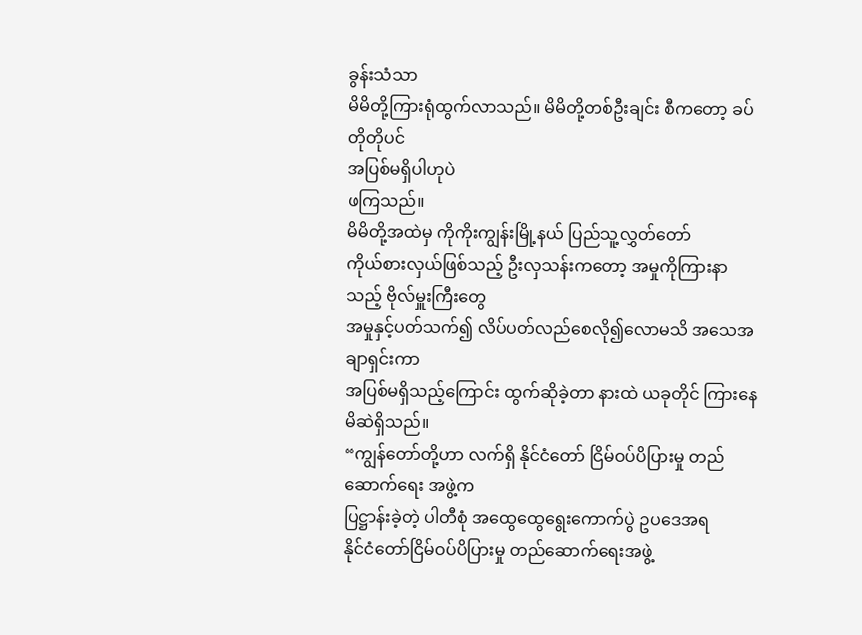ခွန်းသံသာ
မိမိတို့ကြားရုံထွက်လာသည်။ မိမိတို့တစ်ဦးချင်း စီကတော့ ခပ်တိုတိုပင်
အပြစ်မရှိပါဟုပဲ
ဖကြသည်။
မိမိတို့အထဲမှ ကိုကိုးကျွန်းမြို့နယ် ပြည်သူ့လွှတ်တော်
ကိုယ်စားလှယ်ဖြစ်သည့် ဦးလှသန်းကတော့ အမှုကိုကြားနာသည့် ဗိုလ်မှူးကြီးတွေ
အမှုနှင့်ပတ်သက်၍ လိပ်ပတ်လည်စေလို၍လောမသိ အသေအချာရှင်းကာ
အပြစ်မရှိသည့်ကြောင်း ထွက်ဆိုခဲ့တာ နားထဲ ယခုတိုင် ကြားနေမိဆဲရှိသည်။
“ကျွန်တော်တို့ဟာ လက်ရှိ နိုင်ငံတော် ငြိမ်ဝပ်ပိပြားမှု တည်ဆောက်ရေး အဖွဲ့က
ပြဋ္ဌာန်းခဲ့တဲ့ ပါတီစုံ အထွေထွေရွေးကောက်ပွဲ ဥပဒေအရ
နိုင်ငံတော်ငြိမ်ဝပ်ပိပြားမှု တည်ဆောက်ရေးအဖွဲ့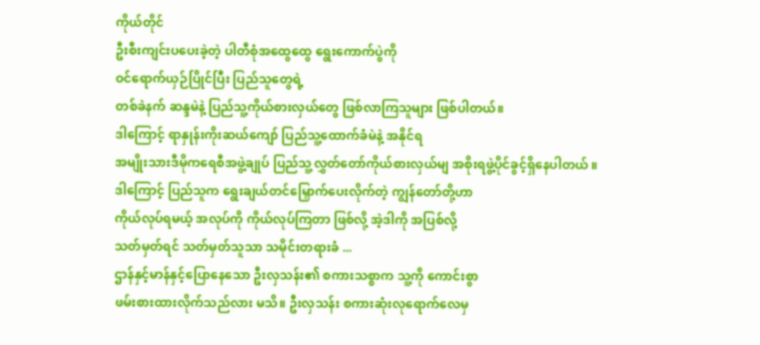ကိုယ်တိုင်
ဦးစီးကျင်းပပေးခဲ့တဲ့ ပါတီစုံအထွေထွေ ရွေးကောက်ပွဲကို
ဝင်ရောက်ယှဉ်ပြိုင်ပြီး ပြည်သူတွေရဲ့
တစ်ခဲနက် ဆန္ဒမဲနဲ့ ပြည်သူ့ကိုယ်စားလှယ်တွေ ဖြစ်လာကြသူများ ဖြစ်ပါတယ်။
ဒါကြောင့် ရာနှုန်းကိုးဆယ်ကျော် ပြည်သူ့ထောက်ခံမဲနဲ့ အနိုင်ရ
အမျိုးသားဒီမိုကရေစီအဖွဲ့ချုပ် ပြည်သူ့လွှတ်တော်ကိုယ်စားလှယ်မျ အစိုးရဖွဲ့ပိုင်ခွင့်ရှိနေပါတယ် ။
ဒါကြောင့် ပြည်သူက ရွေးချယ်တင်မြှောက်ပေးလိုက်တဲ့ ကျွန်တော်တို့ဟာ
ကိုယ်လုပ်ရမယ့် အလုပ်ကို ကိုယ်လုပ်ကြတာ ဖြစ်လို့ အဲ့ဒါကို အပြစ်လို့
သတ်မှတ်ရင် သတ်မှတ်သူသာ သမိုင်းတရားခံ ...
ဌာန်နှင့်မာန်နှင့်ပြောနေသော ဦးလှသန်း၏ စကားသစ္စာက သူ့ကို ကောင်းစွာ
ဖမ်းစားထားလိုက်သည်လား မသိ။ ဦးလှသန်း စကားဆုံးလုရောက်လေမှ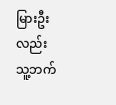မြားဦးလည်း
သူ့ဘက်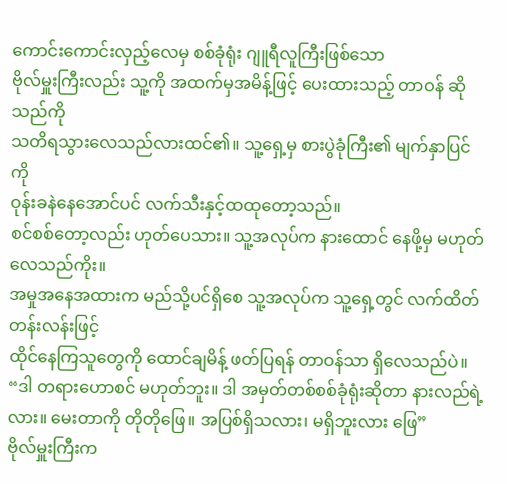ကောင်းကောင်းလှည့်လေမှ စစ်ခုံရုံး ဂျူရီလူကြီးဖြစ်သော
ဗိုလ်မှူးကြီးလည်း သူ့ကို အထက်မှအမိန့်ဖြင့် ပေးထားသည့် တာဝန် ဆိုသည်ကို
သတိရသွားလေသည်လားထင်၏။ သူ့ရှေ့မှ စားပွဲခုံကြီး၏ မျက်နှာပြင်ကို
ဝုန်းခနဲနေအောင်ပင် လက်သီးနှင့်ထထုတော့သည်။
စင်စစ်တော့လည်း ဟုတ်ပေသား။ သူ့အလုပ်က နားထောင် နေဖို့မှ မဟုတ်လေသည်ကိုး။
အမှုအနေအထားက မည်သို့ပင်ရှိစေ သူ့အလုပ်က သူ့ရှေ့တွင် လက်ထိတ်တန်းလန်းဖြင့်
ထိုင်နေကြသူတွေကို ထောင်ချမိန့် ဖတ်ပြရန် တာဝန်သာ ရှိလေသည်ပဲ။
“ဒါ တရားဟောစင် မဟုတ်ဘူး။ ဒါ အမှတ်တစ်စစ်ခုံရုံးဆိုတာ နားလည်ရဲ့လား။ မေးတာကို တိုတိုဖြေ။ အပြစ်ရှိသလား၊ မရှိဘူးလား ဖြေ”
ဗိုလ်မှူးကြီးက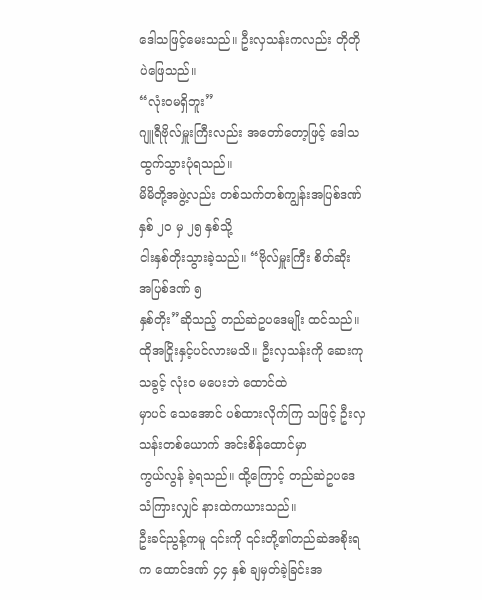ဒေါသဖြင့်မေးသည်။ ဦးလှသန်းကလည်း တိုတိုပဲဖြေသည်။
“လုံးဝမရှိဘူး”
ဂျူရီဗိုလ်မှူးကြီးလည်း အတော်တော့ဖြင့် ဒေါသထွက်သွားပုံရသည်။
မိမိတို့အဖွဲ့လည်း တစ်သက်တစ်ကျွန်းအပြစ်ဒဏ် နှစ် ၂၀ မှ ၂၅ နှစ်သို့
ငါးနှစ်တိုးသွားခဲ့သည်။ “ဗိုလ်မှူးကြီး စိတ်ဆိုး အပြစ်ဒဏ် ၅
နှစ်တိုး”ဆိုသည့် တည်ဆဲဥပဒေမျိုး ထင်သည်။
ထိုအငြိုးနှင့်ပင်လားမသိ။ ဦးလှသန်းကို ဆေးကုသခွင့် လုံး၀ မပေးဘဲ ထောင်ထဲ
မှာပင် သေအောင် ပစ်ထားလိုက်ကြ သဖြင့် ဦးလှသန်းတစ်ယောက် အင်းစိန်ထောင်မှာ
ကွယ်လွန် ခဲ့ရသည်။ ထို့ကြောင့် တည်ဆဲဥပဒေသံကြားလျှင် နားထဲကယားသည်။
ဦးခင်ညွန့်ကမူ ၎င်းကို ၎င်းတို့၏တည်ဆဲအစိုးရက ထောင်ဒဏ် ၄၄ နှစ် ချမှတ်ခဲ့ခြင်းအ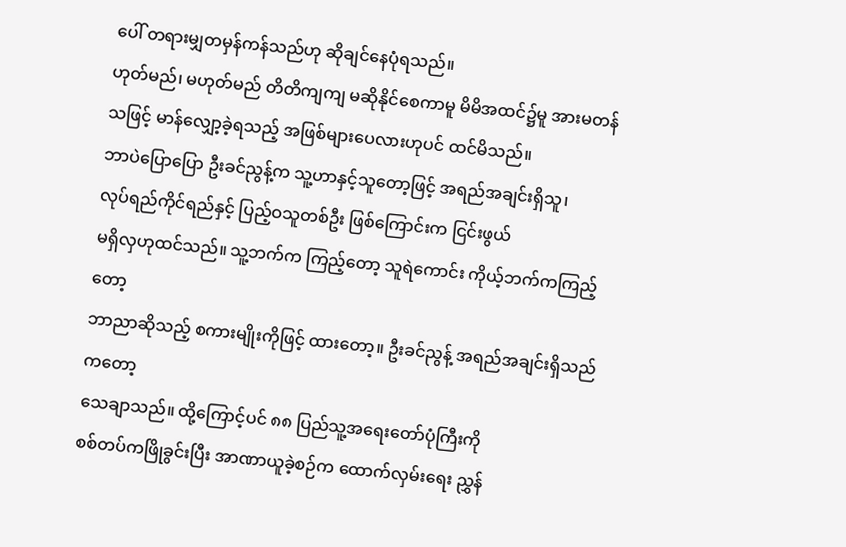ပေါ် တရားမျှတမှန်ကန်သည်ဟု ဆိုချင်နေပုံရသည်။
ဟုတ်မည်၊ မဟုတ်မည် တိတိကျကျ မဆိုနိုင်စေကာမူ မိမိအထင်၌မူ အားမတန်သဖြင့် မာန်လျှော့ခဲ့ရသည့် အဖြစ်များပေလားဟုပင် ထင်မိသည်။
ဘာပဲပြောပြော ဦးခင်ညွန့်က သူ့ဟာနှင့်သူတော့ဖြင့် အရည်အချင်းရှိသူ၊
လုပ်ရည်ကိုင်ရည်နှင့် ပြည့်ဝသူတစ်ဦး ဖြစ်ကြောင်းက ငြင်းဖွယ်
မရှိလှဟုထင်သည်။ သူ့ဘက်က ကြည့်တော့ သူရဲကောင်း ကိုယ့်ဘက်ကကြည့်တော့
ဘာညာဆိုသည့် စကားမျိုးကိုဖြင့် ထားတော့။ ဦးခင်ညွန့် အရည်အချင်းရှိသည်ကတော့
သေချာသည်။ ထို့ကြောင့်ပင် ၈၈ ပြည်သူ့အရေးတော်ပုံကြီးကို
စစ်တပ်ကဖြိုခွင်းပြီး အာဏာယူခဲ့စဉ်က ထောက်လှမ်းရေး ညွှန်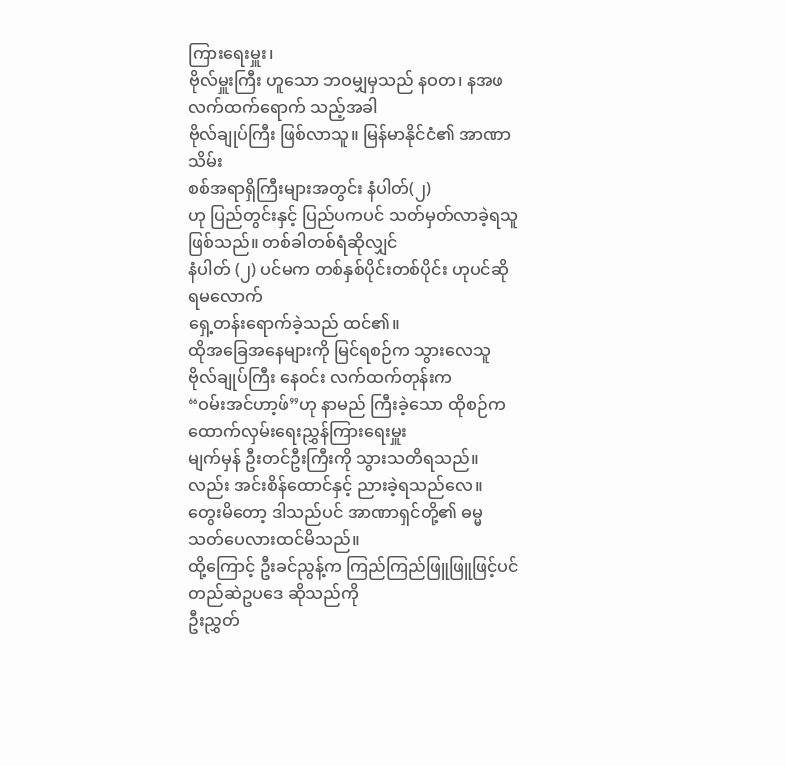ကြားရေးမှူး၊
ဗိုလ်မှူးကြီး ဟူသော ဘဝမျှမှသည် နဝတ၊ နအဖ လက်ထက်ရောက် သည့်အခါ
ဗိုလ်ချုပ်ကြီး ဖြစ်လာသူ။ မြန်မာနိုင်ငံ၏ အာဏာသိမ်း
စစ်အရာရှိကြီးများအတွင်း နံပါတ်(၂)
ဟု ပြည်တွင်းနှင့် ပြည်ပကပင် သတ်မှတ်လာခဲ့ရသူ ဖြစ်သည်။ တစ်ခါတစ်ရံဆိုလျှင်
နံပါတ် (၂) ပင်မက တစ်နှစ်ပိုင်းတစ်ပိုင်း ဟုပင်ဆိုရမလောက်
ရှေ့တန်းရောက်ခဲ့သည် ထင်၏။
ထိုအခြေအနေများကို မြင်ရစဉ်က သွားလေသူ ဗိုလ်ချုပ်ကြီး နေဝင်း လက်ထက်တုန်းက
“ဝမ်းအင်ဟာ့ဖ်”ဟု နာမည် ကြီးခဲ့သော ထိုစဉ်က ထောက်လှမ်းရေးညွှန်ကြားရေးမှူး
မျက်မှန် ဦးတင်ဦးကြီးကို သွားသတိရသည်။ လည်း အင်းစိန်ထောင်နှင့် ညားခဲ့ရသည်လေ။
တွေးမိတော့ ဒါသည်ပင် အာဏာရှင်တို့၏ ဓမ္မသတ်ပေလားထင်မိသည်။
ထို့ကြောင့် ဦးခင်ညွန့်က ကြည်ကြည်ဖြူဖြူဖြင့်ပင် တည်ဆဲဥပဒေ ဆိုသည်ကို
ဦးညွှတ်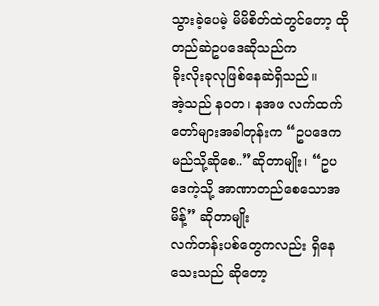သွားခဲ့ပေမဲ့ မိမိစိတ်ထဲတွင်တော့ ထိုတည်ဆဲဥပဒေဆိုသည်က
ခိုးလိုးခုလုဖြစ်နေဆဲရှိသည်။
အဲ့သည် နဝတ၊ နအဖ လက်ထက်တော်များအခါတုန်းက “ဥပဒေက
မည်သို့ဆိုစေ..”ဆိုတာမျိုး၊ “ဥပဒေကဲ့သို့ အာဏာတည်စေသောအမိန့်” ဆိုတာမျိုး
လက်တန်းပစ်တွေကလည်း ရှိနေသေးသည် ဆိုတော့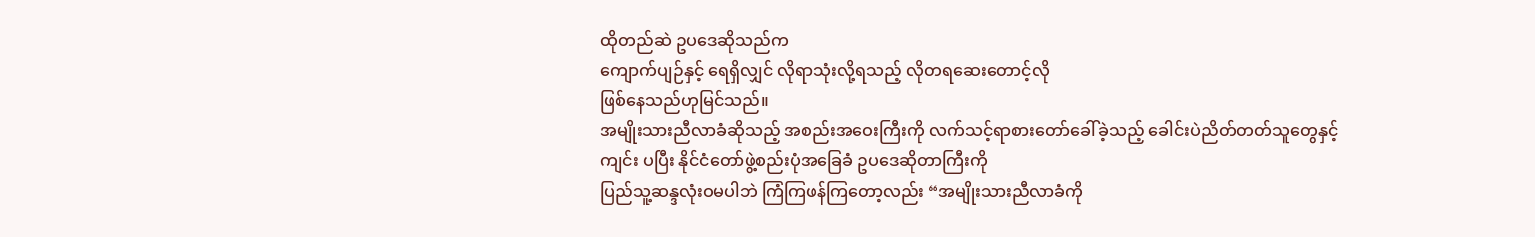ထိုတည်ဆဲ ဥပဒေဆိုသည်က
ကျောက်ပျဉ်နှင့် ရေရှိလျှင် လိုရာသုံးလို့ရသည့် လိုတရဆေးတောင့်လို
ဖြစ်နေသည်ဟုမြင်သည်။
အမျိုးသားညီလာခံဆိုသည့် အစည်းအဝေးကြီးကို လက်သင့်ရာစားတော်ခေါ်ခဲ့သည့် ခေါင်းပဲညိတ်တတ်သူတွေနှင့်ကျင်း ပပြီး နိုင်ငံတော်ဖွဲ့စည်းပုံအခြေခံ ဥပဒေဆိုတာကြီးကို
ပြည်သူ့ဆန္ဒလုံးဝမပါဘဲ ကြံကြဖန်ကြတော့လည်း “အမျိုးသားညီလာခံကို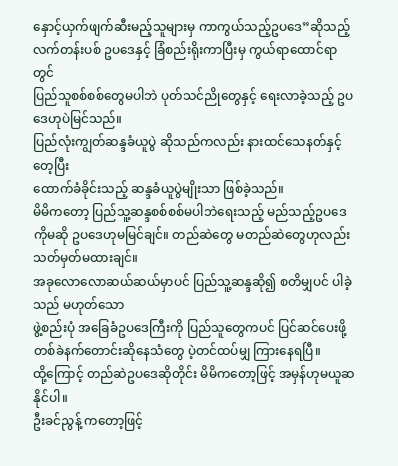နှောင့်ယှက်ဖျက်ဆီးမည့်သူများမှ ကာကွယ်သည့်ဥပဒေ”ဆိုသည့်
လက်တန်းပစ် ဥပဒေနှင့် ခြံစည်းရိုးကာပြီးမှ ကွယ်ရာထောင်ရာတွင်
ပြည်သူစစ်စစ်တွေမပါဘဲ ပုတ်သင်ညိုတွေနှင့် ရေးလာခဲ့သည့် ဥပဒေဟုပဲမြင်သည်။
ပြည်လုံးကျွတ်ဆန္ဒခံယူပွဲ ဆိုသည်ကလည်း နားထင်သေနတ်နှင့် တေ့ပြီး
ထောက်ခံခိုင်းသည့် ဆန္ဒခံယူပွဲမျိုးသာ ဖြစ်ခဲ့သည်။
မိမိကတော့ ပြည်သူ့ဆန္ဒစစ်စစ်မပါဘဲရေးသည့် မည်သည့်ဥပဒေကိုမဆို ဥပဒေဟုမမြင်ချင်။ တည်ဆဲတွေ မတည်ဆဲတွေဟုလည်း သတ်မှတ်မထားချင်။
အခုလောလောဆယ်ဆယ်မှာပင် ပြည်သူ့ဆန္ဒဆို၍ စတိမျှပင် ပါခဲ့သည် မဟုတ်သော
ဖွဲ့စည်းပုံ အခြေခံဥပဒေကြီးကို ပြည်သူတွေကပင် ပြင်ဆင်ပေးဖို့
တစ်ခဲနက်တောင်းဆိုနေသံတွေ ပဲ့တင်ထပ်မျှ ကြားနေရပြီ။
ထို့ကြောင့် တည်ဆဲဥပဒေဆိုတိုင်း မိမိကတော့ဖြင့် အမှန်ဟုမယူဆနိုင်ပါ။
ဦးခင်ညွန့် ကတော့ဖြင့်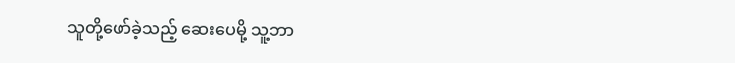သူတို့ဖော်ခဲ့သည့် ဆေးပေမို့ သူ့ဘာ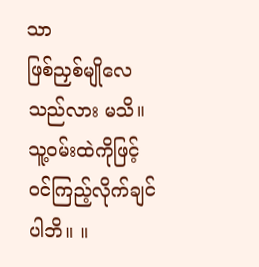သာ
ဖြစ်ညှစ်မျိုလေသည်လား မသိ။ သူ့ဝမ်းထဲကိုဖြင့် ဝင်ကြည့်လိုက်ချင်ပါဘိ။ ။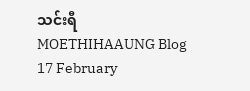သင်းရီ
MOETHIHAAUNG Blog
17 February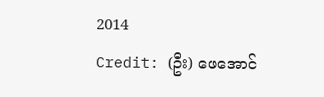2014
Credit: (ဦး) ဖေအောင်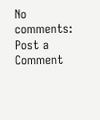No comments:
Post a Comment